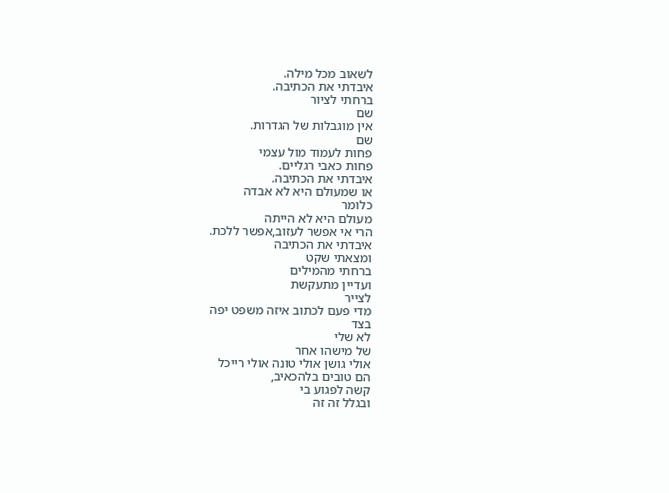לשאוב מכל מילה.
איבדתי את הכתיבה.
ברחתי לציור
שם
אין מוגבלות של הגדרות.
שם
פחות לעמוד מול עצמי
פחות כאבי רגליים.
איבדתי את הכתיבה.
או שמעולם היא לא אבדה
כלומר
מעולם היא לא הייתה
הרי אי אפשר לעזוב,אפשר ללכת.
איבדתי את הכתיבה
ומצאתי שקט
ברחתי מהמילים
ועדיין מתעקשת
לצייר
מדי פעם לכתוב איזה משפט יפה
בצד
לא שלי
של מישהו אחר
אולי גושן אולי טונה אולי רייכל
הם טובים בלהכאיב,
קשה לפגוע בי
ובגלל זה זה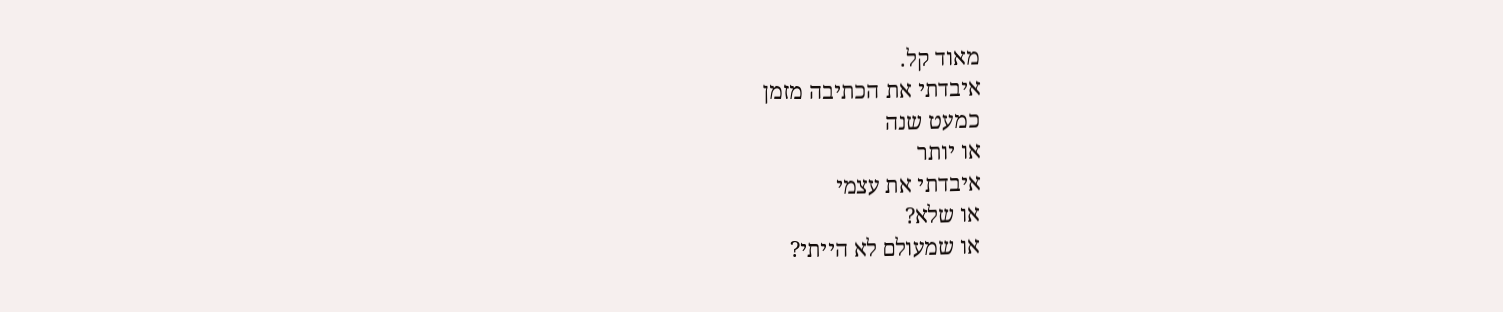מאוד קל.
איבדתי את הכתיבה מזמן
כמעט שנה
או יותר
איבדתי את עצמי
או שלא?
או שמעולם לא הייתי?